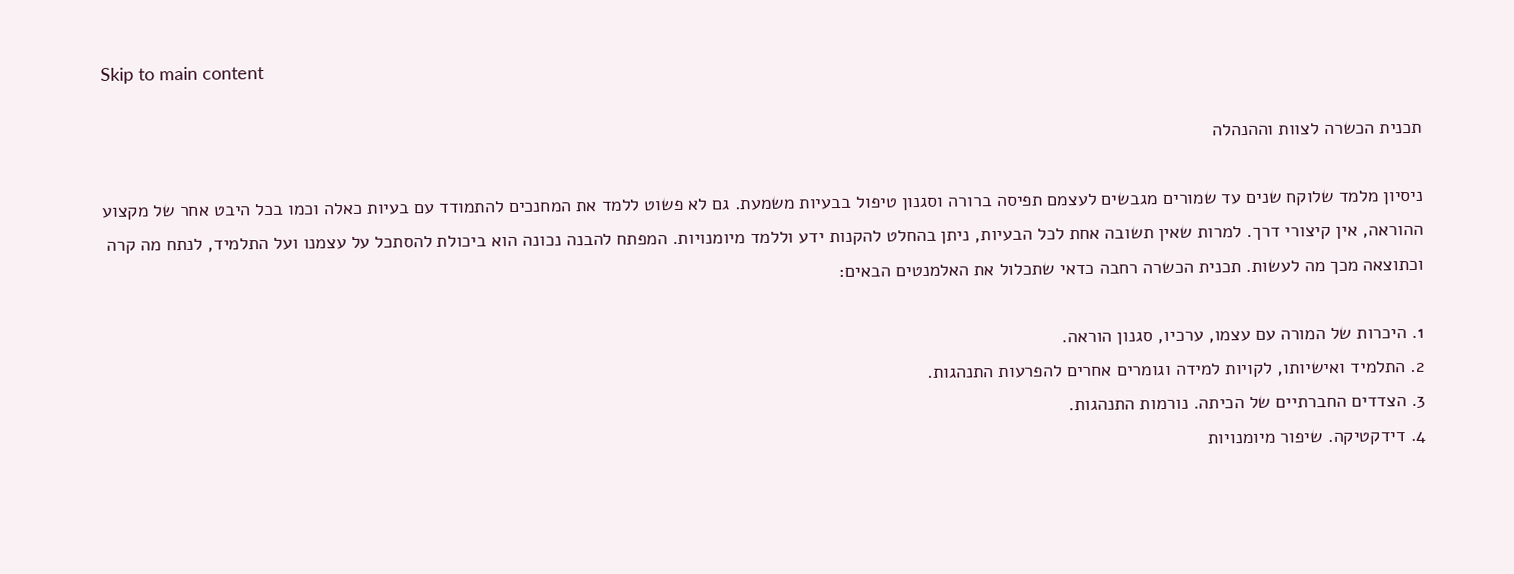Skip to main content

תכנית הכשרה לצוות וההנהלה

ניסיון מלמד שלוקח שנים עד שמורים מגבשים לעצמם תפיסה ברורה וסגנון טיפול בבעיות משמעת. גם לא פשוט ללמד את המחנכים להתמודד עם בעיות כאלה וכמו בכל היבט אחר של מקצוע ההוראה, אין קיצורי דרך. למרות שאין תשובה אחת לכל הבעיות, ניתן בהחלט להקנות ידע וללמד מיומנויות. המפתח להבנה נכונה הוא ביכולת להסתכל על עצמנו ועל התלמיד, לנתח מה קרה וכתוצאה מכך מה לעשות. תכנית הכשרה רחבה כדאי שתכלול את האלמנטים הבאים:

1. היכרות של המורה עם עצמו, ערכיו, סגנון הוראה.
2. התלמיד ואישיותו, לקויות למידה וגומרים אחרים להפרעות התנהגות.
3. הצדדים החברתיים של הכיתה. נורמות התנהגות.
4. דידקטיקה. שיפור מיומנויות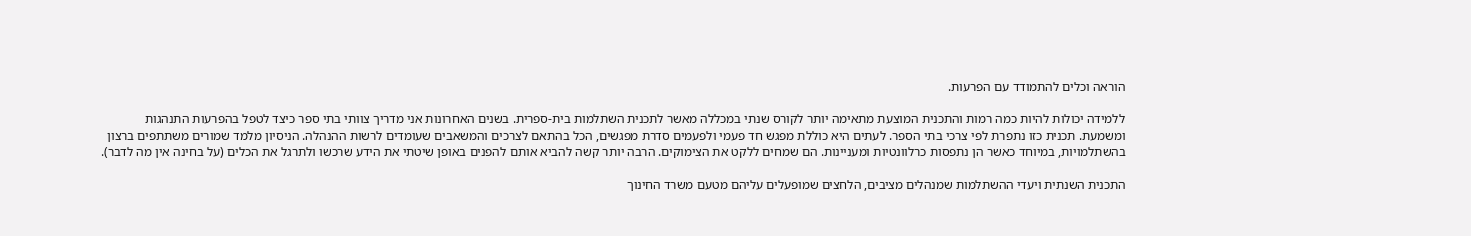הוראה וכלים להתמודד עם הפרעות.

ללמידה יכולות להיות כמה רמות והתכנית המוצעת מתאימה יותר לקורס שנתי במכללה מאשר לתכנית השתלמות בית-ספרית. בשנים האחרונות אני מדריך צוותי בתי ספר כיצד לטפל בהפרעות התנהגות ומשמעת. תכנית כזו נתפרת לפי צרכי בתי הספר. לעתים היא כוללת מפגש חד פעמי ולפעמים סדרת מפגשים, הכל בהתאם לצרכים והמשאבים שעומדים לרשות ההנהלה. הניסיון מלמד שמורים משתתפים ברצון בהשתלמויות, במיוחד כאשר הן נתפסות כרלוונטיות ומעניינות. הם שמחים ללקט את הצימוקים. הרבה יותר קשה להביא אותם להפנים באופן שיטתי את הידע שרכשו ולתרגל את הכלים (על בחינה אין מה לדבר).

התכנית השנתית ויעדי ההשתלמות שמנהלים מציבים, הלחצים שמופעלים עליהם מטעם משרד החינוך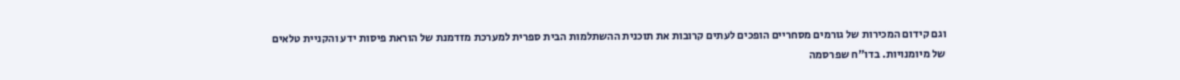וגם קידום המכירות של גורמים מסחריים הופכים לעתים קרובות את תוכנית ההשתלמות הבית ספרית למערכת מזדמנת של הוראת פיסות ידע והקניית טלאים של מיומנויות. בדו"ח שפרסמה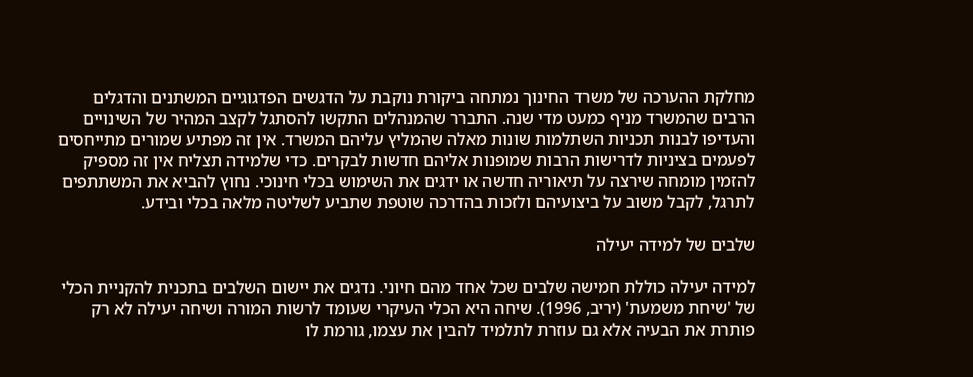מחלקת ההערכה של משרד החינוך נמתחה ביקורת נוקבת על הדגשים הפדגוגיים המשתנים והדגלים הרבים שהמשרד מניף כמעט מדי שנה. התברר שהמנהלים התקשו להסתגל לקצב המהיר של השינויים והעדיפו לבנות תכניות השתלמות שונות מאלה שהמליץ עליהם המשרד. אין זה מפתיע שמורים מתייחסים לפעמים בציניות לדרישות הרבות שמופנות אליהם חדשות לבקרים. כדי שלמידה תצליח אין זה מספיק להזמין מומחה שירצה על תיאוריה חדשה או ידגים את השימוש בכלי חינוכי. נחוץ להביא את המשתתפים לתרגל, לקבל משוב על ביצועיהם ולזכות בהדרכה שוטפת שתביע לשליטה מלאה בכלי ובידע.

שלבים של למידה יעילה

למידה יעילה כוללת חמישה שלבים שכל אחד מהם חיוני. נדגים את יישום השלבים בתכנית להקניית הכלי של 'שיחת משמעת' (יריב, 1996). שיחה היא הכלי העיקרי שעומד לרשות המורה ושיחה יעילה לא רק פותרת את הבעיה אלא גם עוזרת לתלמיד להבין את עצמו, גורמת לו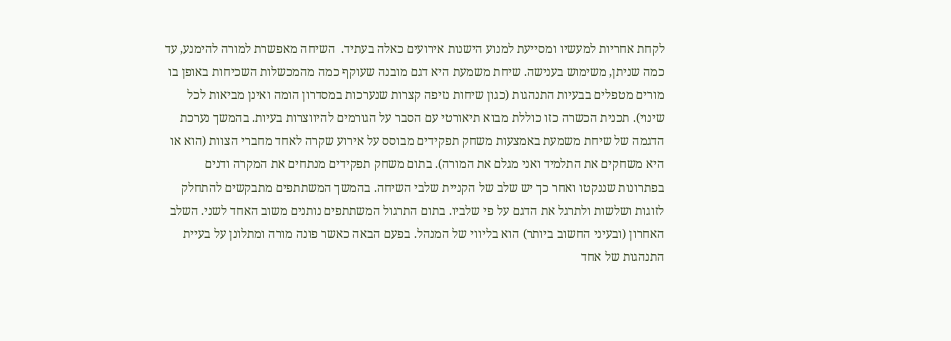לקחת אחריות למעשיו ומסייעת למנוע הישנות אירועים כאלה בעתיד.  השיחה מאפשרת למורה להימנע, עד כמה שניתן, משימוש בענישה. שיחת משמעת היא דגם מובנה שעוקף כמה מהמכשלות השכיחות באופן בו מורים מטפלים בבעיות התנהגות (כגון שיחות נזיפה קצרות שנערכות במסדרון הומה ואינן מביאות לכל שינוי). תכנית הכשרה כזו כוללת מבוא תיאורטי עם הסבר על הגורמים להיווצרות בעיות. בהמשך נערכת הדגמה של שיחת משמעת באמצעות משחק תפקידים מבוסס על אירוע שקרה לאחד מחברי הצוות (הוא או היא משחקים את התלמיד ואני מגלם את המורה). בתום משחק תפקידים מנתחים את המקרה ודנים בפתרונות שננקטו ואחר כך יש שלב של הקניית שלבי השיחה. בהמשך המשתתפים מתבקשים להתחלק לזוגות ושלשות ולתרגל את הדגם על פי שלביו. בתום התרגול המשתתפים נותנים משוב האחד לשני. השלב האחרון (ובעיני החשוב ביותר) הוא בליווי של המנהל. בפעם הבאה כאשר פונה מורה ומתלונן על בעיית התנהגות של אחד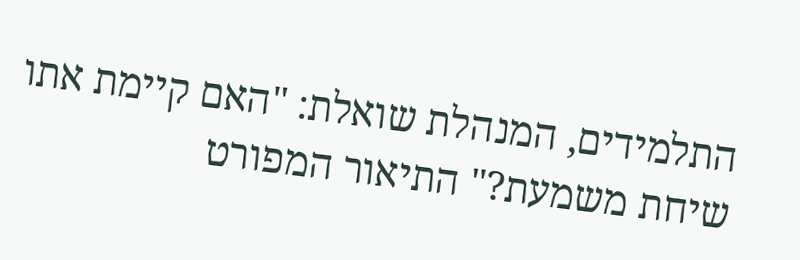התלמידים, המנהלת שואלת: "האם קיימת אתו שיחת משמעת?" התיאור המפורט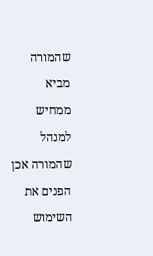שהמורה מביא ממחיש למנהל שהמורה אכן הפנים את השימוש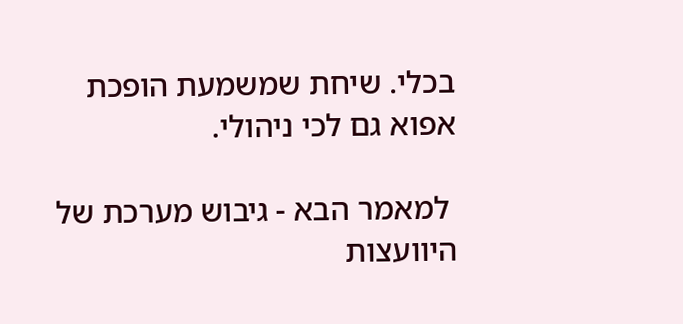בכלי. שיחת שמשמעת הופכת אפוא גם לכי ניהולי.

 למאמר הבא - גיבוש מערכת של היוועצות